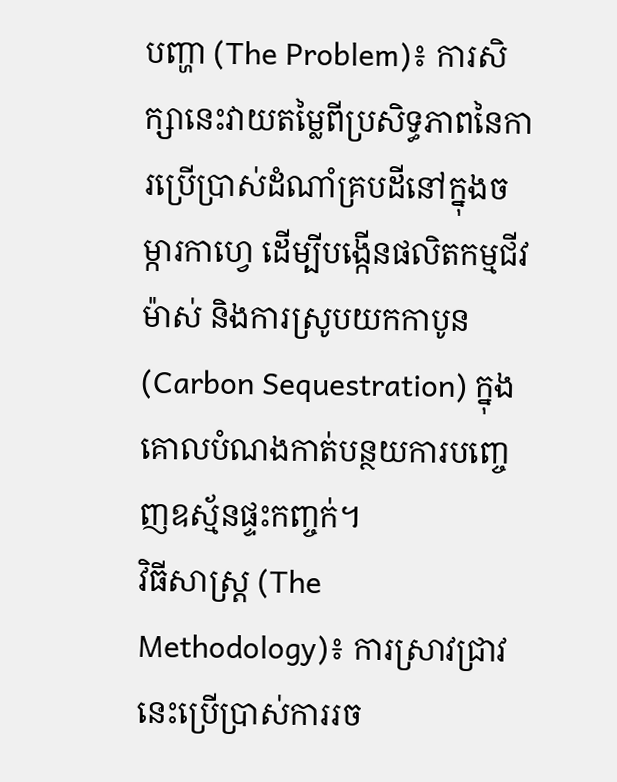បញ្ហា (The Problem)៖ ការសិក្សានេះវាយតម្លៃពីប្រសិទ្ធភាពនៃការប្រើប្រាស់ដំណាំគ្របដីនៅក្នុងចម្ការកាហ្វេ ដើម្បីបង្កើនផលិតកម្មជីវម៉ាស់ និងការស្រូបយកកាបូន (Carbon Sequestration) ក្នុងគោលបំណងកាត់បន្ថយការបញ្ចេញឧស្ម័នផ្ទះកញ្ចក់។
វិធីសាស្ត្រ (The Methodology)៖ ការស្រាវជ្រាវនេះប្រើប្រាស់ការរច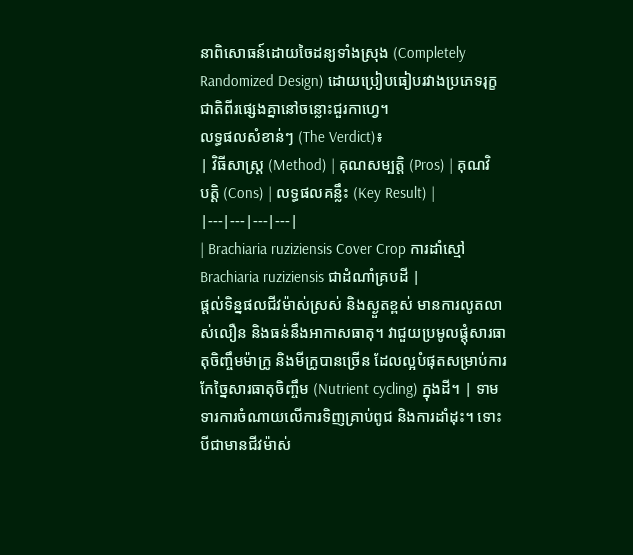នាពិសោធន៍ដោយចៃដន្យទាំងស្រុង (Completely Randomized Design) ដោយប្រៀបធៀបរវាងប្រភេទរុក្ខជាតិពីរផ្សេងគ្នានៅចន្លោះជួរកាហ្វេ។
លទ្ធផលសំខាន់ៗ (The Verdict)៖
| វិធីសាស្ត្រ (Method) | គុណសម្បត្តិ (Pros) | គុណវិបត្តិ (Cons) | លទ្ធផលគន្លឹះ (Key Result) |
|---|---|---|---|
| Brachiaria ruziziensis Cover Crop ការដាំស្មៅ Brachiaria ruziziensis ជាដំណាំគ្របដី |
ផ្តល់ទិន្នផលជីវម៉ាស់ស្រស់ និងស្ងួតខ្ពស់ មានការលូតលាស់លឿន និងធន់នឹងអាកាសធាតុ។ វាជួយប្រមូលផ្តុំសារធាតុចិញ្ចឹមម៉ាក្រូ និងមីក្រូបានច្រើន ដែលល្អបំផុតសម្រាប់ការកែច្នៃសារធាតុចិញ្ចឹម (Nutrient cycling) ក្នុងដី។ | ទាមទារការចំណាយលើការទិញគ្រាប់ពូជ និងការដាំដុះ។ ទោះបីជាមានជីវម៉ាស់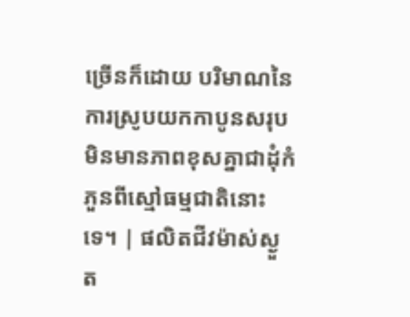ច្រើនក៏ដោយ បរិមាណនៃការស្រូបយកកាបូនសរុបមិនមានភាពខុសគ្នាជាដុំកំភួនពីស្មៅធម្មជាតិនោះទេ។ | ផលិតជីវម៉ាស់ស្ងួត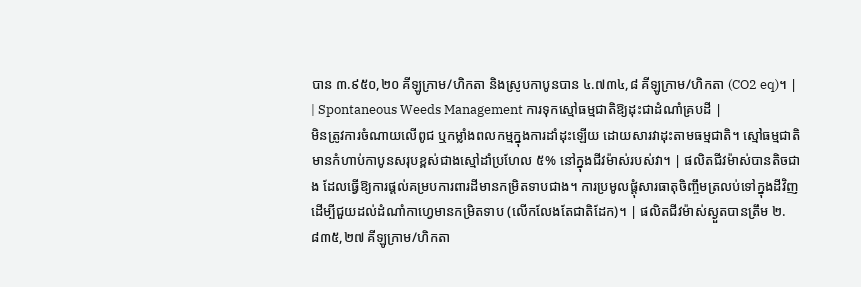បាន ៣.៩៥០,២០ គីឡូក្រាម/ហិកតា និងស្រូបកាបូនបាន ៤.៧៣៤,៨ គីឡូក្រាម/ហិកតា (CO2 eq)។ |
| Spontaneous Weeds Management ការទុកស្មៅធម្មជាតិឱ្យដុះជាដំណាំគ្របដី |
មិនត្រូវការចំណាយលើពូជ ឬកម្លាំងពលកម្មក្នុងការដាំដុះឡើយ ដោយសារវាដុះតាមធម្មជាតិ។ ស្មៅធម្មជាតិមានកំហាប់កាបូនសរុបខ្ពស់ជាងស្មៅដាំប្រហែល ៥% នៅក្នុងជីវម៉ាស់របស់វា។ | ផលិតជីវម៉ាស់បានតិចជាង ដែលធ្វើឱ្យការផ្តល់គម្របការពារដីមានកម្រិតទាបជាង។ ការប្រមូលផ្តុំសារធាតុចិញ្ចឹមត្រលប់ទៅក្នុងដីវិញ ដើម្បីជួយដល់ដំណាំកាហ្វេមានកម្រិតទាប (លើកលែងតែជាតិដែក)។ | ផលិតជីវម៉ាស់ស្ងួតបានត្រឹម ២.៨៣៥,២៧ គីឡូក្រាម/ហិកតា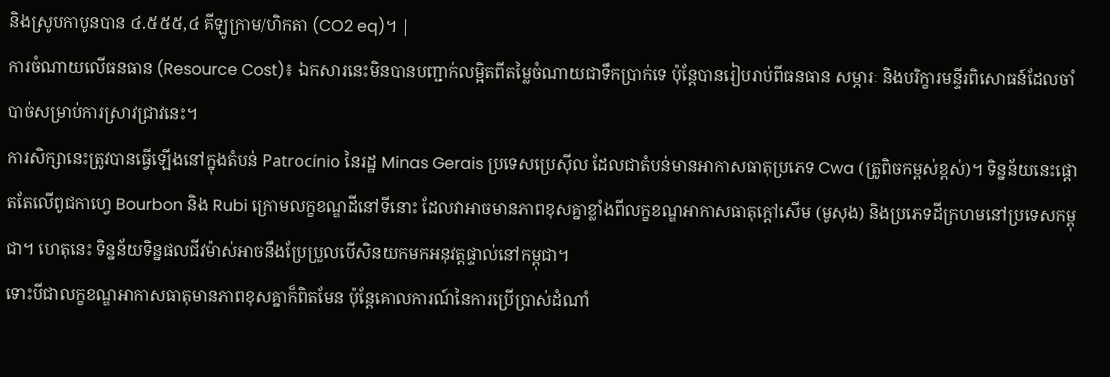និងស្រូបកាបូនបាន ៤.៥៥៥,៤ គីឡូក្រាម/ហិកតា (CO2 eq)។ |
ការចំណាយលើធនធាន (Resource Cost)៖ ឯកសារនេះមិនបានបញ្ជាក់លម្អិតពីតម្លៃចំណាយជាទឹកប្រាក់ទេ ប៉ុន្តែបានរៀបរាប់ពីធនធាន សម្ភារៈ និងបរិក្ខារមន្ទីរពិសោធន៍ដែលចាំបាច់សម្រាប់ការស្រាវជ្រាវនេះ។
ការសិក្សានេះត្រូវបានធ្វើឡើងនៅក្នុងតំបន់ Patrocínio នៃរដ្ឋ Minas Gerais ប្រទេសប្រេស៊ីល ដែលជាតំបន់មានអាកាសធាតុប្រភេទ Cwa (ត្រូពិចកម្ពស់ខ្ពស់)។ ទិន្នន័យនេះផ្តោតតែលើពូជកាហ្វេ Bourbon និង Rubi ក្រោមលក្ខខណ្ឌដីនៅទីនោះ ដែលវាអាចមានភាពខុសគ្នាខ្លាំងពីលក្ខខណ្ឌអាកាសធាតុក្តៅសើម (មូសុង) និងប្រភេទដីក្រហមនៅប្រទេសកម្ពុជា។ ហេតុនេះ ទិន្នន័យទិន្នផលជីវម៉ាស់អាចនឹងប្រែប្រួលបើសិនយកមកអនុវត្តផ្ទាល់នៅកម្ពុជា។
ទោះបីជាលក្ខខណ្ឌអាកាសធាតុមានភាពខុសគ្នាក៏ពិតមែន ប៉ុន្តែគោលការណ៍នៃការប្រើប្រាស់ដំណាំ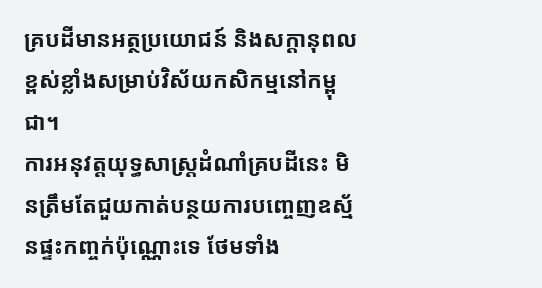គ្របដីមានអត្ថប្រយោជន៍ និងសក្តានុពលខ្ពស់ខ្លាំងសម្រាប់វិស័យកសិកម្មនៅកម្ពុជា។
ការអនុវត្តយុទ្ធសាស្ត្រដំណាំគ្របដីនេះ មិនត្រឹមតែជួយកាត់បន្ថយការបញ្ចេញឧស្ម័នផ្ទះកញ្ចក់ប៉ុណ្ណោះទេ ថែមទាំង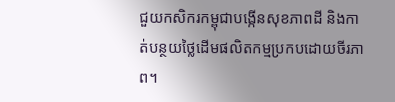ជួយកសិករកម្ពុជាបង្កើនសុខភាពដី និងកាត់បន្ថយថ្លៃដើមផលិតកម្មប្រកបដោយចីរភាព។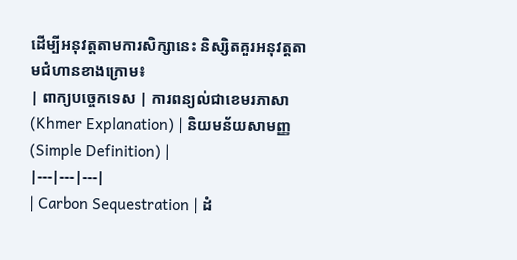ដើម្បីអនុវត្តតាមការសិក្សានេះ និស្សិតគួរអនុវត្តតាមជំហានខាងក្រោម៖
| ពាក្យបច្ចេកទេស | ការពន្យល់ជាខេមរភាសា (Khmer Explanation) | និយមន័យសាមញ្ញ (Simple Definition) |
|---|---|---|
| Carbon Sequestration | ដំ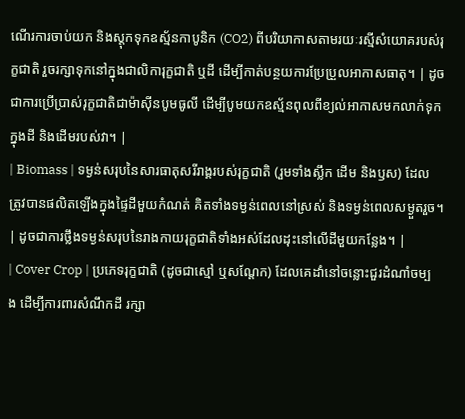ណើរការចាប់យក និងស្តុកទុកឧស្ម័នកាបូនិក (CO2) ពីបរិយាកាសតាមរយៈរស្មីសំយោគរបស់រុក្ខជាតិ រួចរក្សាទុកនៅក្នុងជាលិការុក្ខជាតិ ឬដី ដើម្បីកាត់បន្ថយការប្រែប្រួលអាកាសធាតុ។ | ដូចជាការប្រើប្រាស់រុក្ខជាតិជាម៉ាស៊ីនបូមធូលី ដើម្បីបូមយកឧស្ម័នពុលពីខ្យល់អាកាសមកលាក់ទុកក្នុងដី និងដើមរបស់វា។ |
| Biomass | ទម្ងន់សរុបនៃសារធាតុសរីរាង្គរបស់រុក្ខជាតិ (រួមទាំងស្លឹក ដើម និងឫស) ដែលត្រូវបានផលិតឡើងក្នុងផ្ទៃដីមួយកំណត់ គិតទាំងទម្ងន់ពេលនៅស្រស់ និងទម្ងន់ពេលសម្ងួតរួច។ | ដូចជាការថ្លឹងទម្ងន់សរុបនៃរាងកាយរុក្ខជាតិទាំងអស់ដែលដុះនៅលើដីមួយកន្លែង។ |
| Cover Crop | ប្រភេទរុក្ខជាតិ (ដូចជាស្មៅ ឬសណ្តែក) ដែលគេដាំនៅចន្លោះជួរដំណាំចម្បង ដើម្បីការពារសំណឹកដី រក្សា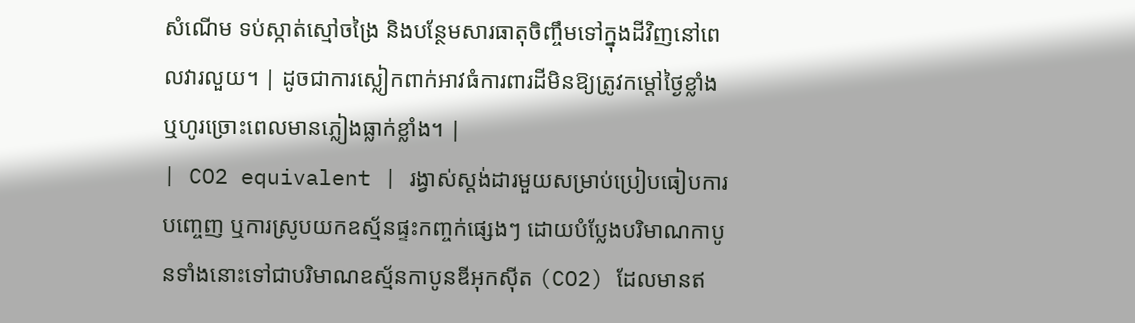សំណើម ទប់ស្កាត់ស្មៅចង្រៃ និងបន្ថែមសារធាតុចិញ្ចឹមទៅក្នុងដីវិញនៅពេលវារលួយ។ | ដូចជាការស្លៀកពាក់អាវធំការពារដីមិនឱ្យត្រូវកម្តៅថ្ងៃខ្លាំង ឬហូរច្រោះពេលមានភ្លៀងធ្លាក់ខ្លាំង។ |
| CO2 equivalent | រង្វាស់ស្តង់ដារមួយសម្រាប់ប្រៀបធៀបការបញ្ចេញ ឬការស្រូបយកឧស្ម័នផ្ទះកញ្ចក់ផ្សេងៗ ដោយបំប្លែងបរិមាណកាបូនទាំងនោះទៅជាបរិមាណឧស្ម័នកាបូនឌីអុកស៊ីត (CO2) ដែលមានឥ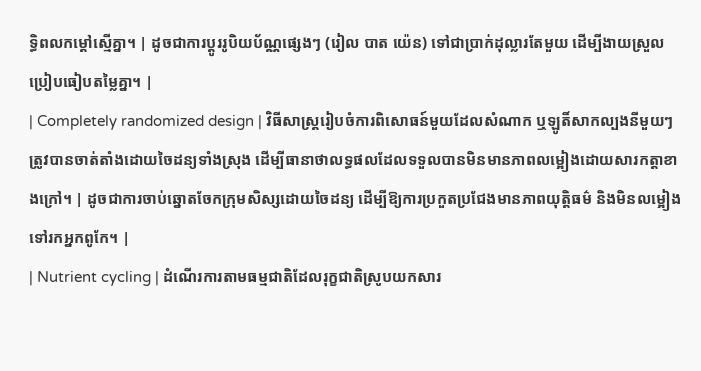ទ្ធិពលកម្តៅស្មើគ្នា។ | ដូចជាការប្តូររូបិយប័ណ្ណផ្សេងៗ (រៀល បាត យ៉េន) ទៅជាប្រាក់ដុល្លារតែមួយ ដើម្បីងាយស្រួលប្រៀបធៀបតម្លៃគ្នា។ |
| Completely randomized design | វិធីសាស្ត្ររៀបចំការពិសោធន៍មួយដែលសំណាក ឬឡូតិ៍សាកល្បងនីមួយៗត្រូវបានចាត់តាំងដោយចៃដន្យទាំងស្រុង ដើម្បីធានាថាលទ្ធផលដែលទទួលបានមិនមានភាពលម្អៀងដោយសារកត្តាខាងក្រៅ។ | ដូចជាការចាប់ឆ្នោតចែកក្រុមសិស្សដោយចៃដន្យ ដើម្បីឱ្យការប្រកួតប្រជែងមានភាពយុត្តិធម៌ និងមិនលម្អៀងទៅរកអ្នកពូកែ។ |
| Nutrient cycling | ដំណើរការតាមធម្មជាតិដែលរុក្ខជាតិស្រូបយកសារ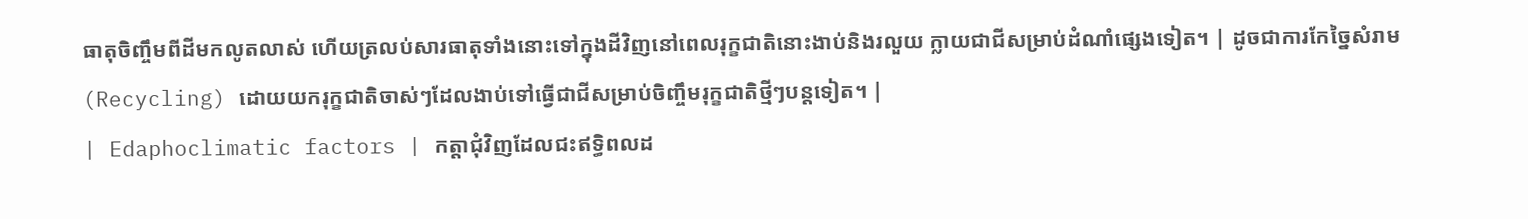ធាតុចិញ្ចឹមពីដីមកលូតលាស់ ហើយត្រលប់សារធាតុទាំងនោះទៅក្នុងដីវិញនៅពេលរុក្ខជាតិនោះងាប់និងរលួយ ក្លាយជាជីសម្រាប់ដំណាំផ្សេងទៀត។ | ដូចជាការកែច្នៃសំរាម (Recycling) ដោយយករុក្ខជាតិចាស់ៗដែលងាប់ទៅធ្វើជាជីសម្រាប់ចិញ្ចឹមរុក្ខជាតិថ្មីៗបន្តទៀត។ |
| Edaphoclimatic factors | កត្តាជុំវិញដែលជះឥទ្ធិពលដ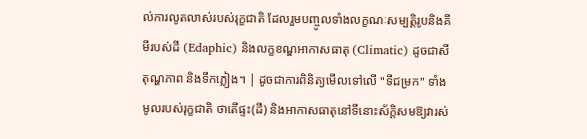ល់ការលូតលាស់របស់រុក្ខជាតិ ដែលរួមបញ្ចូលទាំងលក្ខណៈសម្បត្តិរូបនិងគីមីរបស់ដី (Edaphic) និងលក្ខខណ្ឌអាកាសធាតុ (Climatic) ដូចជាសីតុណ្ហភាព និងទឹកភ្លៀង។ | ដូចជាការពិនិត្យមើលទៅលើ "ទីជម្រក" ទាំងមូលរបស់រុក្ខជាតិ ថាតើផ្ទះ(ដី) និងអាកាសធាតុនៅទីនោះស័ក្តិសមឱ្យវារស់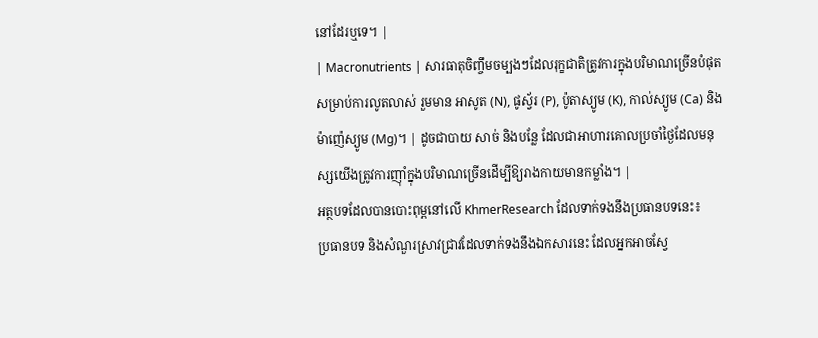នៅដែរឬទេ។ |
| Macronutrients | សារធាតុចិញ្ចឹមចម្បងៗដែលរុក្ខជាតិត្រូវការក្នុងបរិមាណច្រើនបំផុតសម្រាប់ការលូតលាស់ រួមមាន អាសូត (N), ផូស្វ័រ (P), ប៉ូតាស្យូម (K), កាល់ស្យូម (Ca) និងម៉ាញ៉េស្យូម (Mg)។ | ដូចជាបាយ សាច់ និងបន្លែ ដែលជាអាហារគោលប្រចាំថ្ងៃដែលមនុស្សយើងត្រូវការញ៉ាំក្នុងបរិមាណច្រើនដើម្បីឱ្យរាងកាយមានកម្លាំង។ |
អត្ថបទដែលបានបោះពុម្ពនៅលើ KhmerResearch ដែលទាក់ទងនឹងប្រធានបទនេះ៖
ប្រធានបទ និងសំណួរស្រាវជ្រាវដែលទាក់ទងនឹងឯកសារនេះ ដែលអ្នកអាចស្វែ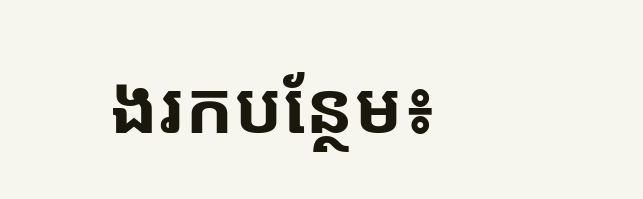ងរកបន្ថែម៖